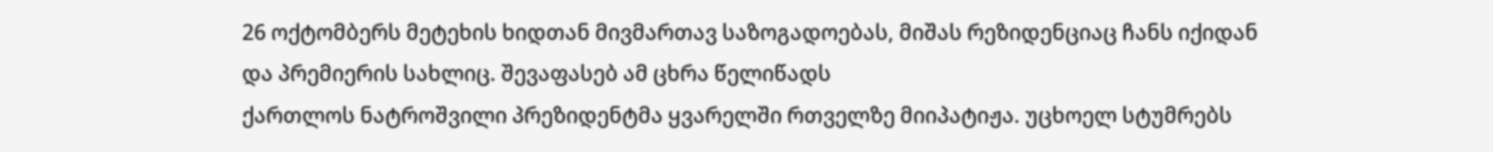26 ოქტომბერს მეტეხის ხიდთან მივმართავ საზოგადოებას, მიშას რეზიდენციაც ჩანს იქიდან და პრემიერის სახლიც. შევაფასებ ამ ცხრა წელიწადს
ქართლოს ნატროშვილი პრეზიდენტმა ყვარელში რთველზე მიიპატიჟა. უცხოელ სტუმრებს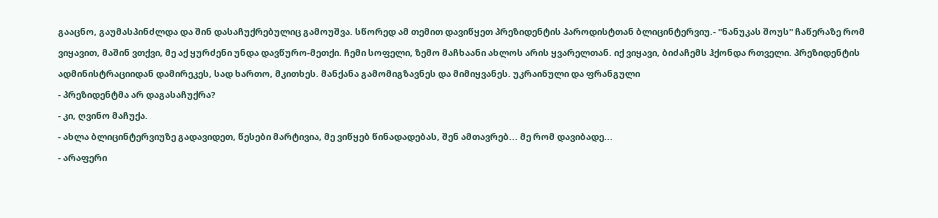გააცნო, გაუმასპინძლდა და შინ დასაჩუქრებულიც გამოუშვა. სწორედ ამ თემით დავიწყეთ პრეზიდენტის პაროდისტთან ბლიცინტერვიუ.- ''ნანუკას შოუს'' ჩაწერაზე რომ ვიყავით, მაშინ ვთქვი, მე აქ ყურძენი უნდა დავწურო-მეთქი. ჩემი სოფელი, ზემო მაჩხაანი ახლოს არის ყვარელთან. იქ ვიყავი, ბიძაჩემს ჰქონდა რთველი. პრეზიდენტის ადმინისტრაციიდან დამირეკეს, სად ხართო, მკითხეს. მანქანა გამომიგზავნეს და მიმიყვანეს. უკრაინული და ფრანგული
- პრეზიდენტმა არ დაგასაჩუქრა?
- კი, ღვინო მაჩუქა.
- ახლა ბლიცინტერვიუზე გადავიდეთ, წესები მარტივია, მე ვიწყებ წინადადებას, შენ ამთავრებ... მე რომ დავიბადე...
- არაფერი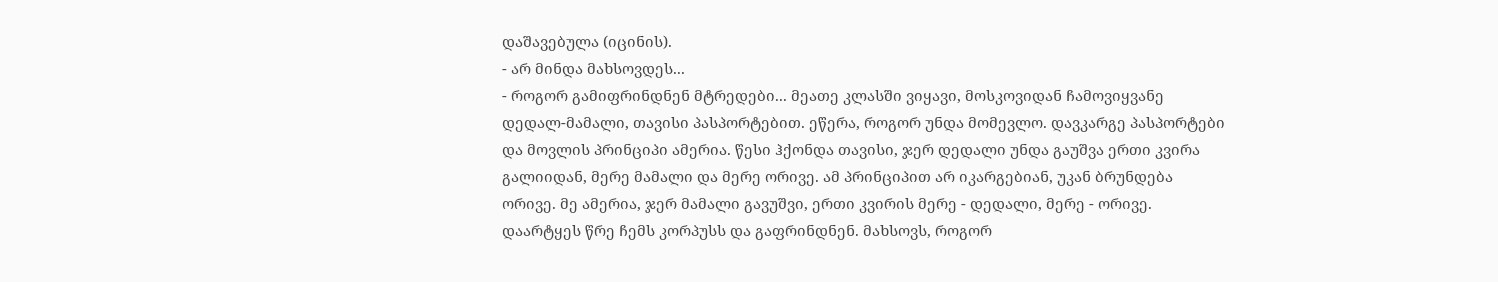დაშავებულა (იცინის).
- არ მინდა მახსოვდეს...
- როგორ გამიფრინდნენ მტრედები... მეათე კლასში ვიყავი, მოსკოვიდან ჩამოვიყვანე დედალ-მამალი, თავისი პასპორტებით. ეწერა, როგორ უნდა მომევლო. დავკარგე პასპორტები და მოვლის პრინციპი ამერია. წესი ჰქონდა თავისი, ჯერ დედალი უნდა გაუშვა ერთი კვირა გალიიდან, მერე მამალი და მერე ორივე. ამ პრინციპით არ იკარგებიან, უკან ბრუნდება ორივე. მე ამერია, ჯერ მამალი გავუშვი, ერთი კვირის მერე - დედალი, მერე - ორივე. დაარტყეს წრე ჩემს კორპუსს და გაფრინდნენ. მახსოვს, როგორ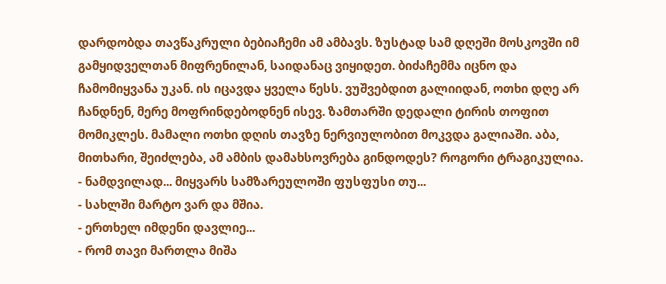დარდობდა თავწაკრული ბებიაჩემი ამ ამბავს. ზუსტად სამ დღეში მოსკოვში იმ გამყიდველთან მიფრენილან, საიდანაც ვიყიდეთ. ბიძაჩემმა იცნო და ჩამომიყვანა უკან. ის იცავდა ყველა წესს. ვუშვებდით გალიიდან, ოთხი დღე არ ჩანდნენ, მერე მოფრინდებოდნენ ისევ. ზამთარში დედალი ტირის თოფით მომიკლეს. მამალი ოთხი დღის თავზე ნერვიულობით მოკვდა გალიაში. აბა, მითხარი, შეიძლება, ამ ამბის დამახსოვრება გინდოდეს? როგორი ტრაგიკულია.
- ნამდვილად... მიყვარს სამზარეულოში ფუსფუსი თუ...
- სახლში მარტო ვარ და მშია.
- ერთხელ იმდენი დავლიე...
- რომ თავი მართლა მიშა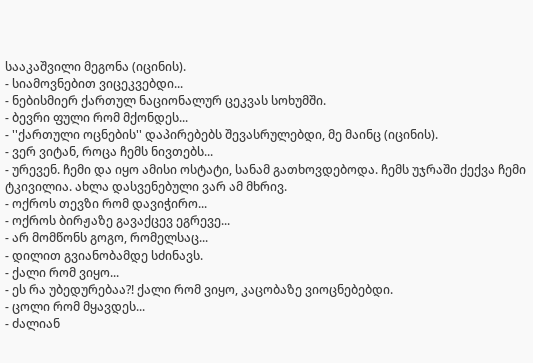სააკაშვილი მეგონა (იცინის).
- სიამოვნებით ვიცეკვებდი...
- ნებისმიერ ქართულ ნაციონალურ ცეკვას სოხუმში.
- ბევრი ფული რომ მქონდეს...
- ''ქართული ოცნების'' დაპირებებს შევასრულებდი, მე მაინც (იცინის).
- ვერ ვიტან, როცა ჩემს ნივთებს...
- ურევენ. ჩემი და იყო ამისი ოსტატი, სანამ გათხოვდებოდა. ჩემს უჯრაში ქექვა ჩემი ტკივილია. ახლა დასვენებული ვარ ამ მხრივ.
- ოქროს თევზი რომ დავიჭირო...
- ოქროს ბირჟაზე გავაქცევ ეგრევე...
- არ მომწონს გოგო, რომელსაც...
- დილით გვიანობამდე სძინავს.
- ქალი რომ ვიყო...
- ეს რა უბედურებაა?! ქალი რომ ვიყო, კაცობაზე ვიოცნებებდი.
- ცოლი რომ მყავდეს...
- ძალიან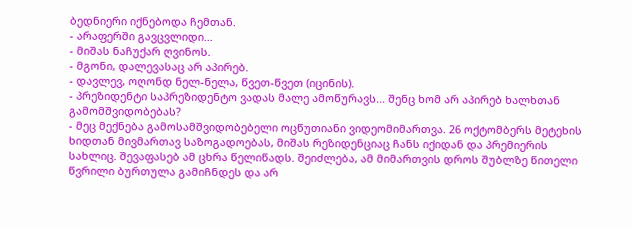ბედნიერი იქნებოდა ჩემთან.
- არაფერში გავცვლიდი...
- მიშას ნაჩუქარ ღვინოს.
- მგონი, დალევასაც არ აპირებ.
- დავლევ, ოღონდ ნელ-ნელა, წვეთ-წვეთ (იცინის).
- პრეზიდენტი საპრეზიდენტო ვადას მალე ამოწურავს... შენც ხომ არ აპირებ ხალხთან გამომშვიდობებას?
- მეც მექნება გამოსამშვიდობებელი ოცწუთიანი ვიდეომიმართვა. 26 ოქტომბერს მეტეხის ხიდთან მივმართავ საზოგადოებას, მიშას რეზიდენციაც ჩანს იქიდან და პრემიერის სახლიც. შევაფასებ ამ ცხრა წელიწადს. შეიძლება, ამ მიმართვის დროს შუბლზე წითელი წვრილი ბურთულა გამიჩნდეს და არ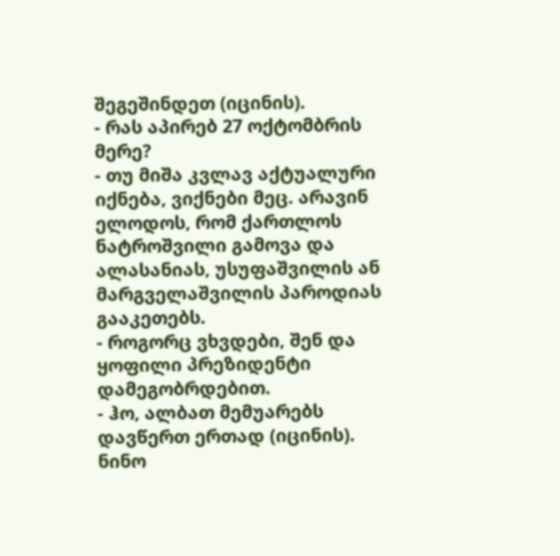შეგეშინდეთ (იცინის).
- რას აპირებ 27 ოქტომბრის მერე?
- თუ მიშა კვლავ აქტუალური იქნება, ვიქნები მეც. არავინ ელოდოს, რომ ქართლოს ნატროშვილი გამოვა და ალასანიას, უსუფაშვილის ან მარგველაშვილის პაროდიას გააკეთებს.
- როგორც ვხვდები, შენ და ყოფილი პრეზიდენტი დამეგობრდებით.
- ჰო, ალბათ მემუარებს დავწერთ ერთად (იცინის).
ნინო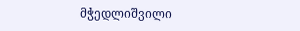მჭედლიშვილი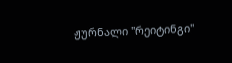ჟურნალი ''რეიტინგი''